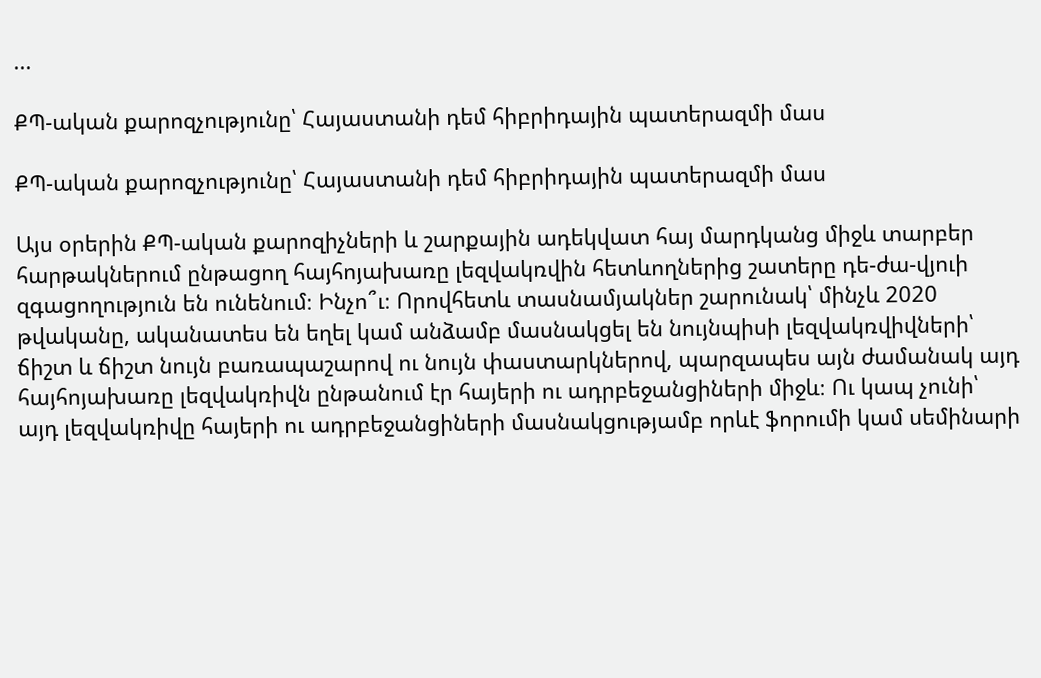...

ՔՊ-ական քարոզչությունը՝ Հայաստանի դեմ հիբրիդային պատերազմի մաս

ՔՊ-ական քարոզչությունը՝ Հայաստանի դեմ հիբրիդային պատերազմի մաս

Այս օրերին ՔՊ-ական քարոզիչների և շարքային ադեկվատ հայ մարդկանց միջև տարբեր հարթակներում ընթացող հայհոյախառը լեզվակռվին հետևողներից շատերը դե-ժա-վյուի զգացողություն են ունենում։ Ինչո՞ւ։ Որովհետև տասնամյակներ շարունակ՝ մինչև 2020 թվականը, ականատես են եղել կամ անձամբ մասնակցել են նույնպիսի լեզվակռվիվների՝ ճիշտ և ճիշտ նույն բառապաշարով ու նույն փաստարկներով, պարզապես այն ժամանակ այդ հայհոյախառը լեզվակռիվն ընթանում էր հայերի ու ադրբեջանցիների միջև։ Ու կապ չունի՝ այդ լեզվակռիվը հայերի ու ադրբեջանցիների մասնակցությամբ որևէ ֆորումի կամ սեմինարի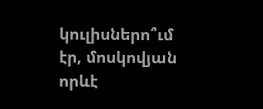կուլիսներո՞ւմ էր, մոսկովյան որևէ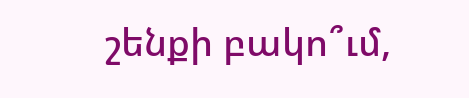շենքի բակո՞ւմ,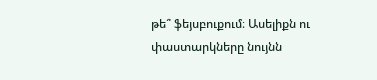թե՞ ֆեյսբուքում։ Ասելիքն ու փաստարկները նույնն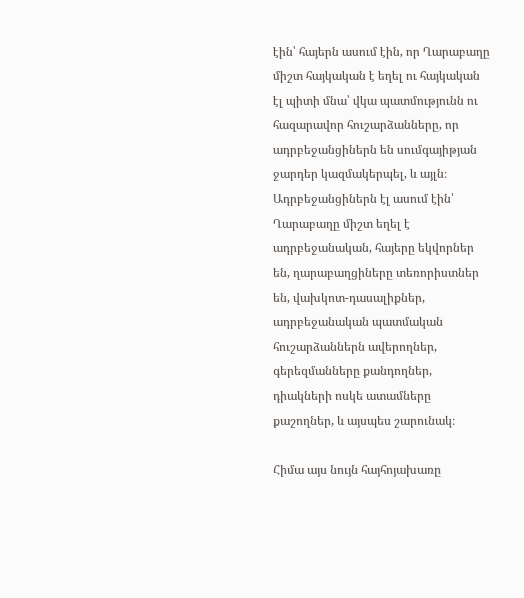էին՝ հայերն ասում էին, որ Ղարաբաղը միշտ հայկական է եղել ու հայկական էլ պիտի մնա՝ վկա պատմությունն ու հազարավոր հուշարձանները, որ ադրբեջանցիներն են սումգայիթյան ջարդեր կազմակերպել, և այլն։ Ադրբեջանցիներն էլ ասում էին՝ Ղարաբաղը միշտ եղել է ադրբեջանական, հայերը եկվորներ են, ղարաբաղցիները տեռորիստներ են, վախկոտ-դասալիքներ, ադրբեջանական պատմական հուշարձաններն ավերողներ, գերեզմանները քանդողներ, դիակների ոսկե ատամները քաշողներ, և այսպես շարունակ։

Հիմա այս նույն հայհոյախառը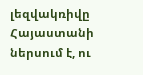լեզվակռիվը Հայաստանի ներսում է, ու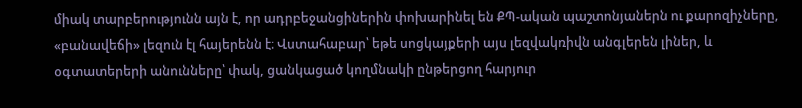միակ տարբերությունն այն է, որ ադրբեջանցիներին փոխարինել են ՔՊ-ական պաշտոնյաներն ու քարոզիչները, «բանավեճի» լեզուն էլ հայերենն է։ Վստահաբար՝ եթե սոցկայքերի այս լեզվակռիվն անգլերեն լիներ, և օգտատերերի անունները՝ փակ, ցանկացած կողմնակի ընթերցող հարյուր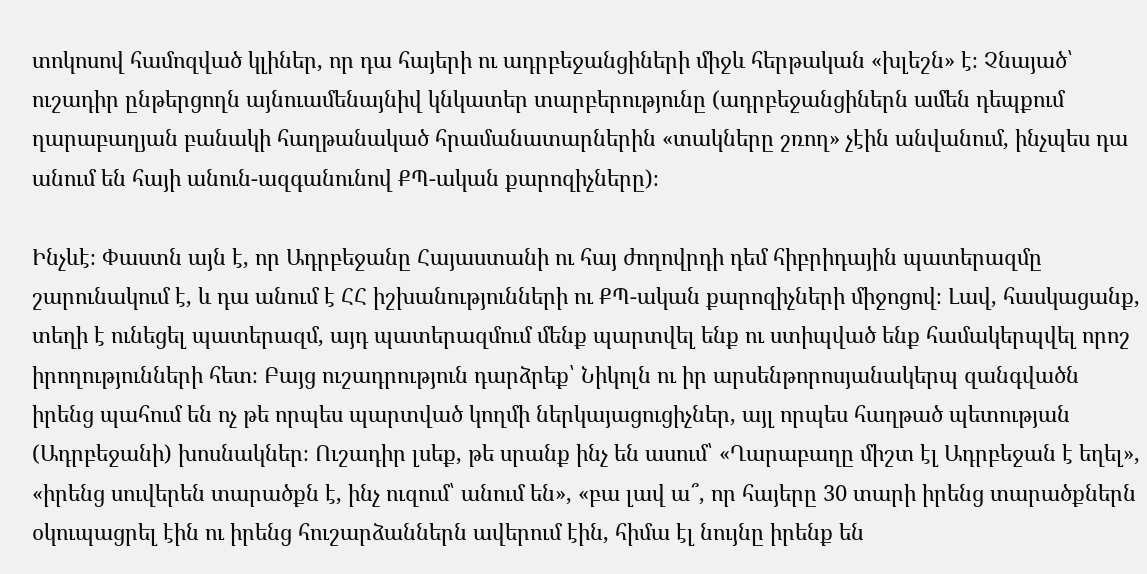տոկոսով համոզված կլիներ, որ դա հայերի ու ադրբեջանցիների միջև հերթական «խլեշն» է։ Չնայած՝ ուշադիր ընթերցողն այնուամենայնիվ կնկատեր տարբերությունը (ադրբեջանցիներն ամեն դեպքում ղարաբաղյան բանակի հաղթանակած հրամանատարներին «տակները շռող» չէին անվանում, ինչպես դա անում են հայի անուն-ազգանունով ՔՊ-ական քարոզիչները)։

Ինչևէ։ Փաստն այն է, որ Ադրբեջանը Հայաստանի ու հայ ժողովրդի դեմ հիբրիդային պատերազմը շարունակում է, և դա անում է ՀՀ իշխանությունների ու ՔՊ-ական քարոզիչների միջոցով։ Լավ, հասկացանք, տեղի է ունեցել պատերազմ, այդ պատերազմում մենք պարտվել ենք ու ստիպված ենք համակերպվել որոշ իրողությունների հետ։ Բայց ուշադրություն դարձրեք՝ Նիկոլն ու իր արսենթորոսյանակերպ զանգվածն իրենց պահում են ոչ թե որպես պարտված կողմի ներկայացուցիչներ, այլ որպես հաղթած պետության (Ադրբեջանի) խոսնակներ։ Ուշադիր լսեք, թե սրանք ինչ են ասում՝ «Ղարաբաղը միշտ էլ Ադրբեջան է եղել», «իրենց սուվերեն տարածքն է, ինչ ուզում՝ անում են», «բա լավ ա՞, որ հայերը 30 տարի իրենց տարածքներն օկուպացրել էին ու իրենց հուշարձաններն ավերում էին, հիմա էլ նույնը իրենք են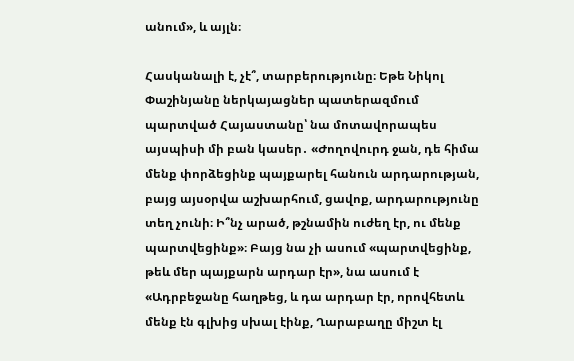անում», և այլն։

Հասկանալի է, չէ՞, տարբերությունը։ Եթե Նիկոլ Փաշինյանը ներկայացներ պատերազմում պարտված Հայաստանը՝ նա մոտավորապես այսպիսի մի բան կասեր․ «Ժողովուրդ ջան, դե հիմա մենք փորձեցինք պայքարել հանուն արդարության, բայց այսօրվա աշխարհում, ցավոք, արդարությունը տեղ չունի։ Ի՞նչ արած, թշնամին ուժեղ էր, ու մենք պարտվեցինք»։ Բայց նա չի ասում «պարտվեցինք, թեև մեր պայքարն արդար էր», նա ասում է «Ադրբեջանը հաղթեց, և դա արդար էր, որովհետև մենք էն գլխից սխալ էինք, Ղարաբաղը միշտ էլ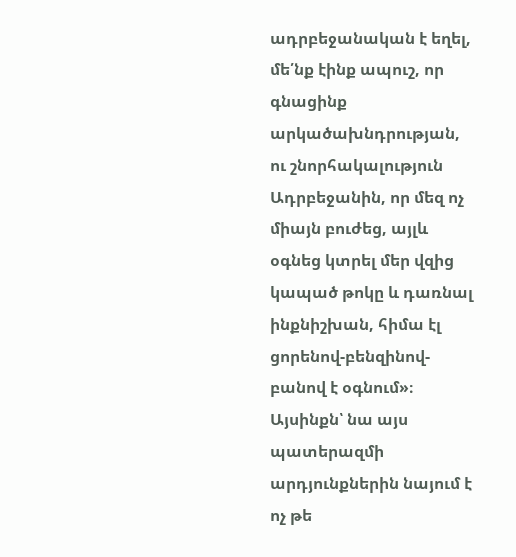ադրբեջանական է եղել, մե՛նք էինք ապուշ, որ գնացինք արկածախնդրության, ու շնորհակալություն Ադրբեջանին, որ մեզ ոչ միայն բուժեց, այլև օգնեց կտրել մեր վզից կապած թոկը և դառնալ ինքնիշխան, հիմա էլ ցորենով-բենզինով-բանով է օգնում»։ Այսինքն՝ նա այս պատերազմի արդյունքներին նայում է ոչ թե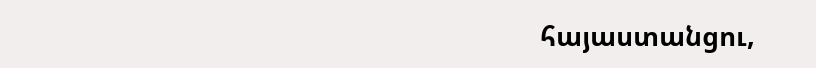հայաստանցու,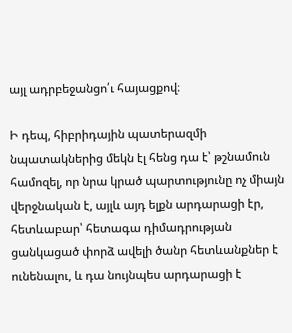այլ ադրբեջանցո՛ւ հայացքով։

Ի դեպ, հիբրիդային պատերազմի նպատակներից մեկն էլ հենց դա է՝ թշնամուն համոզել, որ նրա կրած պարտությունը ոչ միայն վերջնական է, այլև այդ ելքն արդարացի էր, հետևաբար՝ հետագա դիմադրության ցանկացած փորձ ավելի ծանր հետևանքներ է ունենալու, և դա նույնպես արդարացի է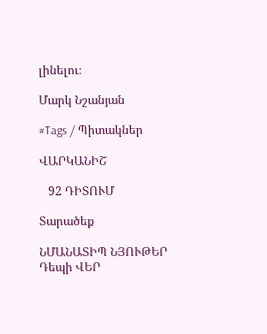լինելու։

Մարկ Նշանյան

#Tags / Պիտակներ

ՎԱՐԿԱՆԻՇ

   92 ԴԻՏՈՒՄ

Տարածեք

ՆՄԱՆԱՏԻՊ ՆՅՈՒԹԵՐ
Դեպի ՎԵՐ